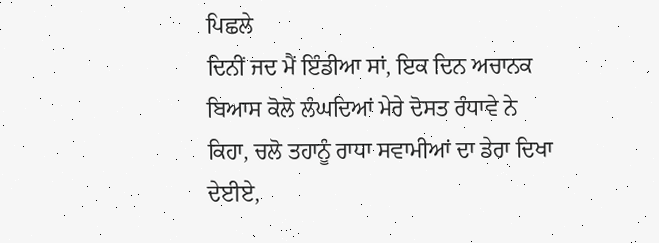ਪਿਛਲੇ
ਦਿਨੀਂ ਜਦ ਮੈਂ ਇੰਡੀਆ ਸਾਂ, ਇਕ ਦਿਨ ਅਚਾਨਕ ਬਿਆਸ ਕੋਲੋ ਲੰਘਦਿਆਂ ਮੇਰੇ ਦੋਸਤ ਰੰਧਾਵੇ ਨੇ
ਕਿਹਾ, ਚਲੋ ਤਹਾਨੂੰ ਰਾਧਾ ਸਵਾਮੀਆਂ ਦਾ ਡੇਰਾ ਦਿਖਾ ਦੇਈਏ,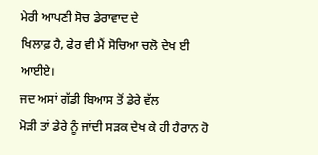ਮੇਰੀ ਆਪਣੀ ਸੋਚ ਡੇਰਾਵਾਦ ਦੇ
ਖਿਲਾਫ਼ ਹੈ, ਫੇਰ ਵੀ ਮੈਂ ਸੋਚਿਆ ਚਲੋ ਦੇਖ ਈ ਆਈਏ।
ਜਦ ਅਸਾਂ ਗੱਡੀ ਬਿਆਸ ਤੋਂ ਡੇਰੇ ਵੱਲ
ਮੋੜੀ ਤਾਂ ਡੇਰੇ ਨੂੰ ਜਾਂਦੀ ਸੜਕ ਦੇਖ ਕੇ ਹੀ ਹੈਰਾਨ ਹੋ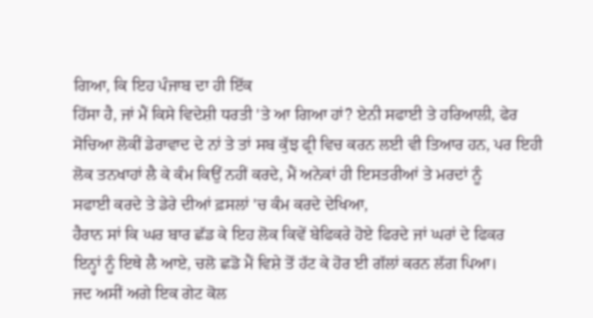ਗਿਆ, ਕਿ ਇਹ ਪੰਜਾਬ ਦਾ ਹੀ ਇੱਕ
ਹਿੱਸਾ ਹੈ, ਜਾਂ ਮੈਂ ਕਿਸੇ ਵਿਦੇਸ਼ੀ ਧਰਤੀ 'ਤੇ ਆ ਗਿਆ ਹਾਂ? ਏਨੀ ਸਫਾਈ ਤੇ ਹਰਿਆਲੀ, ਫੇਰ
ਸੋਚਿਆ ਲੋਕੀਂ ਡੇਰਾਵਾਦ ਦੇ ਨਾਂ ਤੇ ਤਾਂ ਸਬ ਕੁੱਝ ਫ੍ਰੀ ਵਿਚ ਕਰਨ ਲਈ ਵੀ ਤਿਆਰ ਹਨ, ਪਰ ਇਹੀ
ਲੋਕ ਤਨਖਾਹਾਂ ਲੈ ਕੇ ਕੰਮ ਕਿਉਂ ਨਹੀਂ ਕਰਦੇ, ਮੈਂ ਅਨੇਕਾਂ ਹੀ ਇਸਤਰੀਆਂ ਤੇ ਮਰਦਾਂ ਨੂੰ
ਸਫਾਈ ਕਰਦੇ ਤੇ ਡੇਰੇ ਦੀਆਂ ਫ਼ਸਲਾਂ 'ਚ ਕੰਮ ਕਰਦੇ ਦੇਖਿਆ,
ਹੈਰਾਨ ਸਾਂ ਕਿ ਘਰ ਬਾਰ ਛੱਡ ਕੇ ਇਹ ਲੋਕ ਕਿਵੇਂ ਬੇਫਿਕਰੇ ਹੋਏ ਫਿਰਦੇ ਜਾਂ ਘਰਾਂ ਦੇ ਫਿਕਰ
ਇਨ੍ਹਾਂ ਨੂੰ ਇਥੇ ਲੈ ਆਏ, ਚਲੋ ਛਡੋ ਮੈਂ ਵਿਸ਼ੇ ਤੋਂ ਹੱਟ ਕੇ ਹੋਰ ਈ ਗੱਲਾਂ ਕਰਨ ਲੱਗ ਪਿਆ।
ਜਦ ਅਸੀਂ ਅਗੇ ਇਕ ਗੇਟ ਕੋਲ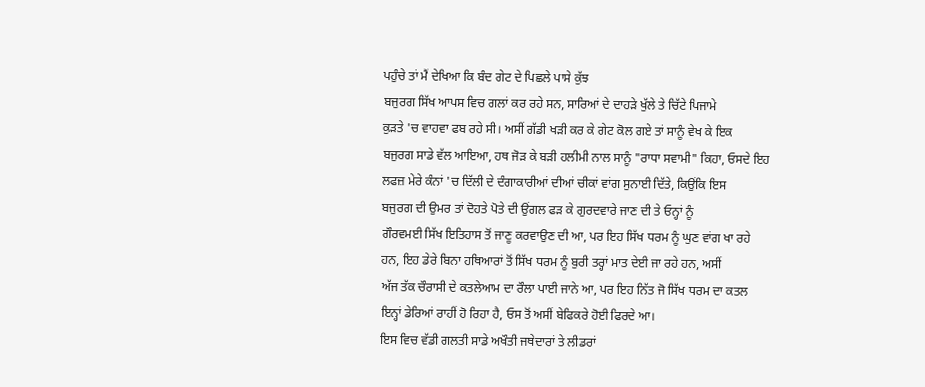ਪਹੁੰਚੇ ਤਾਂ ਮੈਂ ਦੇਖਿਆ ਕਿ ਬੰਦ ਗੇਟ ਦੇ ਪਿਛਲੇ ਪਾਸੇ ਕੁੱਝ
ਬਜੁਰਗ ਸਿੱਖ ਆਪਸ ਵਿਚ ਗਲਾਂ ਕਰ ਰਹੇ ਸਨ, ਸਾਰਿਆਂ ਦੇ ਦਾਹੜੇ ਖੁੱਲੇ ਤੇ ਚਿੱਟੇ ਪਿਜਾਮੇ
ਕੁੜਤੇ 'ਚ ਵਾਹਵਾ ਫਬ ਰਹੇ ਸੀ। ਅਸੀਂ ਗੱਡੀ ਖੜੀ ਕਰ ਕੇ ਗੇਟ ਕੋਲ ਗਏ ਤਾਂ ਸਾਨੂੰ ਵੇਖ ਕੇ ਇਕ
ਬਜੁਰਗ ਸਾਡੇ ਵੱਲ ਆਇਆ, ਹਥ ਜੋੜ ਕੇ ਬੜੀ ਹਲੀਮੀ ਨਾਲ ਸਾਨੂੰ "ਰਾਧਾ ਸਵਾਮੀ" ਕਿਹਾ, ਓਸਦੇ ਇਹ
ਲਫਜ਼ ਮੇਰੇ ਕੰਨਾਂ 'ਚ ਦਿੱਲੀ ਦੇ ਦੰਗਾਕਾਰੀਆਂ ਦੀਆਂ ਚੀਕਾਂ ਵਾਂਗ ਸੁਨਾਈ ਦਿੱਤੇ, ਕਿਉਂਕਿ ਇਸ
ਬਜੁਰਗ ਦੀ ਉਮਰ ਤਾਂ ਦੋਹਤੇ ਪੋਤੇ ਦੀ ਉਂਗਲ ਫੜ ਕੇ ਗੁਰਦਵਾਰੇ ਜਾਣ ਦੀ ਤੇ ਓਨ੍ਹਾਂ ਨੂੰ
ਗੌਰਵਮਈ ਸਿੱਖ ਇਤਿਹਾਸ ਤੋਂ ਜਾਣੂ ਕਰਵਾਉਣ ਦੀ ਆ, ਪਰ ਇਹ ਸਿੱਖ ਧਰਮ ਨੂੰ ਘੁਣ ਵਾਂਗ ਖਾ ਰਹੇ
ਹਨ, ਇਹ ਡੇਰੇ ਬਿਨਾ ਹਥਿਆਰਾਂ ਤੋਂ ਸਿੱਖ ਧਰਮ ਨੂੰ ਬੁਰੀ ਤਰ੍ਹਾਂ ਮਾਤ ਦੇਈ ਜਾ ਰਹੇ ਹਨ, ਅਸੀਂ
ਅੱਜ ਤੱਕ ਚੌਰਾਸੀ ਦੇ ਕਤਲੇਆਮ ਦਾ ਰੌਲਾ ਪਾਈ ਜਾਨੇ ਆ, ਪਰ ਇਹ ਨਿੱਤ ਜੋ ਸਿੱਖ ਧਰਮ ਦਾ ਕਤਲ
ਇਨ੍ਹਾਂ ਡੇਰਿਆਂ ਰਾਹੀਂ ਹੋ ਰਿਹਾ ਹੈ, ਓਸ ਤੋਂ ਅਸੀਂ ਬੇਫਿਕਰੇ ਹੋਈ ਫਿਰਦੇ ਆ।
ਇਸ ਵਿਚ ਵੱਡੀ ਗਲਤੀ ਸਾਡੇ ਅਖੌਤੀ ਜਥੇਦਾਰਾਂ ਤੇ ਲੀਡਰਾਂ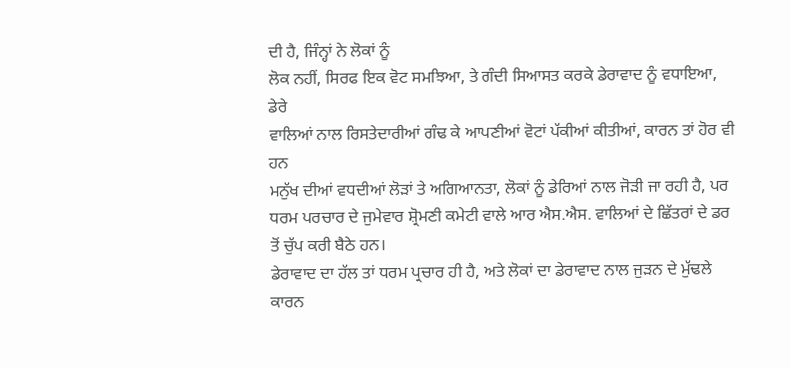ਦੀ ਹੈ, ਜਿੰਨ੍ਹਾਂ ਨੇ ਲੋਕਾਂ ਨੂੰ
ਲੋਕ ਨਹੀਂ, ਸਿਰਫ ਇਕ ਵੋਟ ਸਮਝਿਆ, ਤੇ ਗੰਦੀ ਸਿਆਸਤ ਕਰਕੇ ਡੇਰਾਵਾਦ ਨੂੰ ਵਧਾਇਆ, ਡੇਰੇ
ਵਾਲਿਆਂ ਨਾਲ ਰਿਸਤੇਦਾਰੀਆਂ ਗੰਢ ਕੇ ਆਪਣੀਆਂ ਵੋਟਾਂ ਪੱਕੀਆਂ ਕੀਤੀਆਂ, ਕਾਰਨ ਤਾਂ ਹੋਰ ਵੀ ਹਨ
ਮਨੁੱਖ ਦੀਆਂ ਵਧਦੀਆਂ ਲੋੜਾਂ ਤੇ ਅਗਿਆਨਤਾ, ਲੋਕਾਂ ਨੂੰ ਡੇਰਿਆਂ ਨਾਲ ਜੋੜੀ ਜਾ ਰਹੀ ਹੈ, ਪਰ
ਧਰਮ ਪਰਚਾਰ ਦੇ ਜੁਮੇਵਾਰ ਸ਼੍ਰੋਮਣੀ ਕਮੇਟੀ ਵਾਲੇ ਆਰ ਐਸ.ਐਸ. ਵਾਲਿਆਂ ਦੇ ਛਿੱਤਰਾਂ ਦੇ ਡਰ
ਤੋਂ ਚੁੱਪ ਕਰੀ ਬੈਠੇ ਹਨ।
ਡੇਰਾਵਾਦ ਦਾ ਹੱਲ ਤਾਂ ਧਰਮ ਪ੍ਰਚਾਰ ਹੀ ਹੈ, ਅਤੇ ਲੋਕਾਂ ਦਾ ਡੇਰਾਵਾਦ ਨਾਲ ਜੁੜਨ ਦੇ ਮੁੱਢਲੇ
ਕਾਰਨ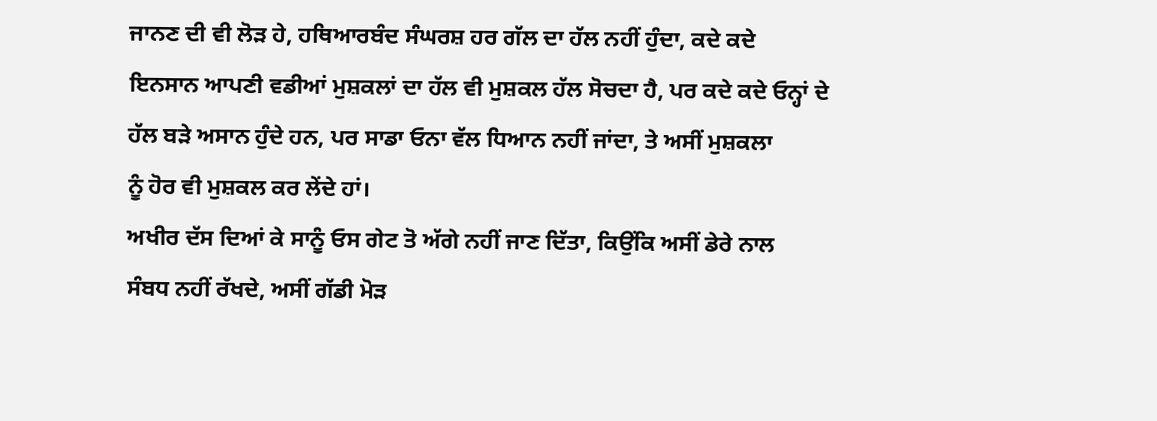ਜਾਨਣ ਦੀ ਵੀ ਲੋੜ ਹੇ, ਹਥਿਆਰਬੰਦ ਸੰਘਰਸ਼ ਹਰ ਗੱਲ ਦਾ ਹੱਲ ਨਹੀਂ ਹੁੰਦਾ, ਕਦੇ ਕਦੇ
ਇਨਸਾਨ ਆਪਣੀ ਵਡੀਆਂ ਮੁਸ਼ਕਲਾਂ ਦਾ ਹੱਲ ਵੀ ਮੁਸ਼ਕਲ ਹੱਲ ਸੋਚਦਾ ਹੈ, ਪਰ ਕਦੇ ਕਦੇ ਓਨ੍ਹਾਂ ਦੇ
ਹੱਲ ਬੜੇ ਅਸਾਨ ਹੁੰਦੇ ਹਨ, ਪਰ ਸਾਡਾ ਓਨਾ ਵੱਲ ਧਿਆਨ ਨਹੀਂ ਜਾਂਦਾ, ਤੇ ਅਸੀਂ ਮੁਸ਼ਕਲਾ
ਨੂੰ ਹੋਰ ਵੀ ਮੁਸ਼ਕਲ ਕਰ ਲੇਂਦੇ ਹਾਂ।
ਅਖੀਰ ਦੱਸ ਦਿਆਂ ਕੇ ਸਾਨੂੰ ਓਸ ਗੇਟ ਤੋ ਅੱਗੇ ਨਹੀਂ ਜਾਣ ਦਿੱਤਾ, ਕਿਉਂਕਿ ਅਸੀਂ ਡੇਰੇ ਨਾਲ
ਸੰਬਧ ਨਹੀਂ ਰੱਖਦੇ, ਅਸੀਂ ਗੱਡੀ ਮੋੜ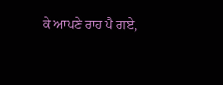ਕੇ ਆਪਣੇ ਰਾਹ ਪੈ ਗਏ,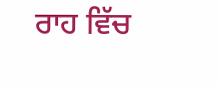ਰਾਹ ਵਿੱਚ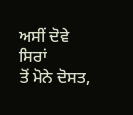ਅਸੀਂ ਦੋਵੇ ਸਿਰਾਂ
ਤੋਂ ਮੋਨੇ ਦੋਸਤ,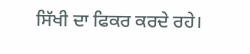ਸਿੱਖੀ ਦਾ ਫਿਕਰ ਕਰਦੇ ਰਹੇ।